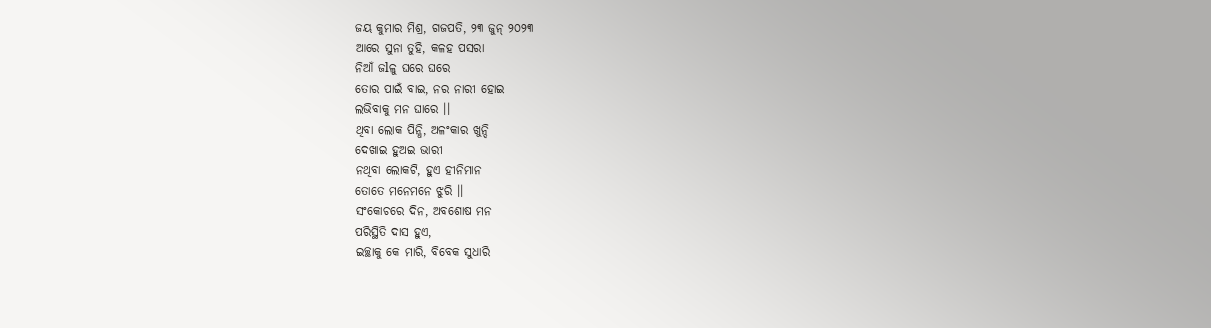ଜୟ କୁମାର ମିଶ୍ର, ଗଜପତି, ୨୩ ଜୁନ୍ ୨୦୨୩
ଆରେ ସୁନା ତୁହି, କଳହ ପସରା
ନିଆଁ ଜlଳୁ ଘରେ ଘରେ
ତୋର ପାଇଁ ବାଇ, ନର ନାରୀ ହୋଇ
ଲଭିବାକୁ ମନ ଘାରେ ।।
ଥିବା ଲୋକ ପିନ୍ଧି, ଅଳଂକାର ଖୁନ୍ଦି
ଦେଖାଇ ହୁଅଇ ଭାରୀ
ନଥିବା ଲୋକଟି, ହୁଏ ହୀନିମାନ
ତୋତେ ମନେମନେ ଝୁରି ।।
ସଂକୋଚରେ ଦିନ, ଅବଶୋଷ ମନ
ପରିସ୍ଥିତି ଦାସ ହୁଏ,
ଇଚ୍ଛାକୁ କେ ମାରି, ବିବେକ ସୁଧାରି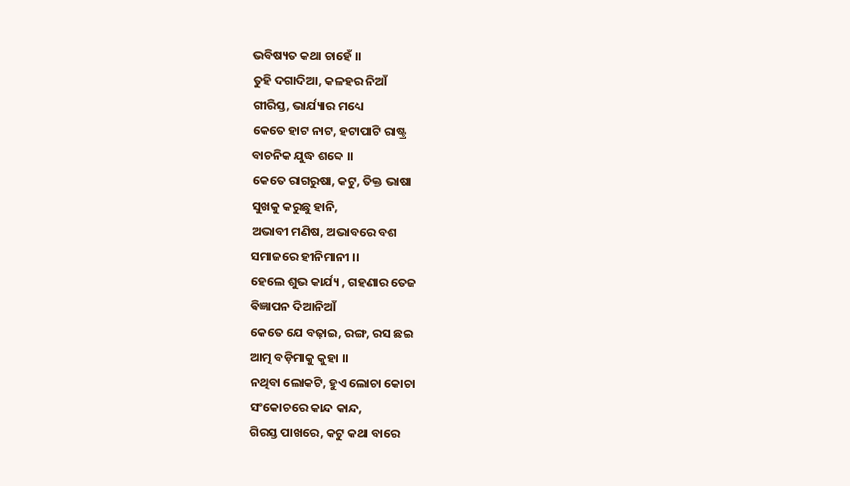ଭବିଷ୍ୟତ କଥା ଚାହେଁ ।।
ତୁହି ଦଗାଦିଆ, କଳହର ନିଆଁ
ଗୀରିସ୍ତ, ଭାର୍ଯ୍ୟାର ମଧ୍ୟେ
କେତେ ହାଟ ନାଟ, ହଟାପାଟି ରାଷ୍ଟ୍ର
ବାଚନିକ ଯୁଦ୍ଧ ଶବ୍ଦେ ।।
କେତେ ରାଗରୁଷା, କଟୁ, ତିକ୍ତ ଭାଷା
ସୁଖକୁ କରୁଛୁ ହାନି,
ଅଭାବୀ ମଣିଷ, ଅଭାବରେ ବଶ
ସମାଜରେ ହୀନିମାନୀ ।।
ହେଲେ ଶୁଭ କାର୍ଯ୍ୟ , ଗହଣାର ତେଜ
ଵିଜ୍ଞାପନ ଦିଆନିଆଁ
କେତେ ଯେ ବଢ଼ାଇ, ରଙ୍ଗ, ରସ ଛଇ
ଆତ୍ମ ବଡ଼ିମାକୁ କୁହା ।।
ନଥିବା ଲୋକଟି, ହୁଏ ଲୋଚା କୋଚା
ସଂକୋଚରେ କାନ୍ଦ କାନ୍ଦ,
ଗିରସ୍ତ ପାଖରେ, କଟୁ କଥା ବାରେ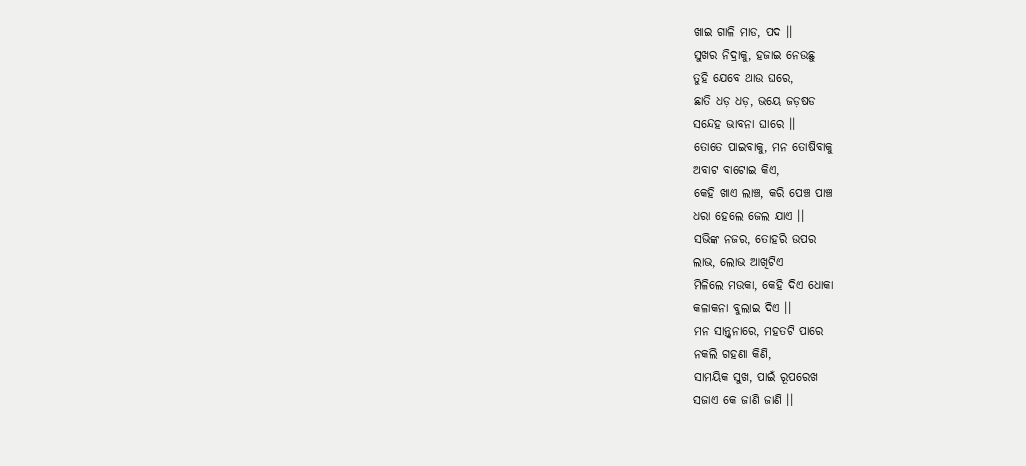ଖାଇ ଗାଳି ମାଡ, ପଦ ।।
ସୁଖର ନିଦ୍ରାକୁ, ହଜାଇ ନେଉଛୁ
ତୁହି ଯେବେ ଥାଉ ଘରେ,
ଛାତି ଧଡ଼ ଧଡ଼, ଭୟେ ଜଡ଼ଷଡ
ସନ୍ଦେହ ଭାବନା ଘାରେ ।।
ତୋତେ ପାଇବାକୁ, ମନ ତୋଷିବାକୁ
ଅବାଟ ବାଟୋଇ କିଏ,
କେହି ଖାଏ ଲାଞ୍ଚ, କରି ପେଞ୍ଚ ପାଞ୍ଚ
ଧରା ହେଲେ ଜେଲ ଯାଏ ।।
ସଭିଙ୍କ ନଜର, ତୋହରି ଉପର
ଲାଭ, ଲୋଭ ଆଖିଟିଏ
ମିଳିଲେ ମଉକା, କେହି ଦିଏ ଧୋକା
କଳାକନା ବୁଲାଇ ଦିଏ ।।
ମନ ସାନ୍ତ୍ୱନାରେ, ମହତଟି ପାରେ
ନକଲି ଗହଣା କିଣି,
ସାମୟିକ ସୁଖ, ପାଇଁ ରୂପରେଖ
ସଜାଏ କେ ଜାଣି ଜାଣି ।।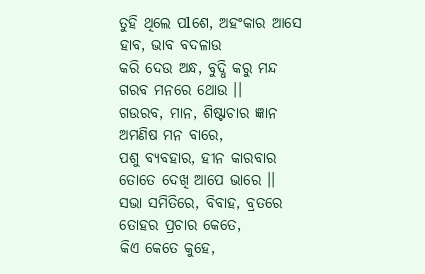ତୁହି ଥିଲେ ପlଶେ, ଅହଂକାର ଆସେ
ହାବ, ଭାବ ବଦଳାଉ
କରି ଦେଉ ଅନ୍ଧ, ବୁଦ୍ଧି କରୁ ମନ୍ଦ
ଗରବ ମନରେ ଥୋଉ ।।
ଗଉରବ, ମାନ, ଶିଷ୍ଟାଚାର ଜ୍ଞାନ
ଅମଣିଷ ମନ ବାରେ,
ପଶୁ ବ୍ୟବହାର, ହୀନ କାରବାର
ତୋତେ ଦେଖି ଆପେ ଭାରେ ।।
ସଭା ସମିତିରେ, ବିବାହ, ବ୍ରତରେ
ତୋହର ପ୍ରଚାର କେତେ,
କିଏ କେତେ କୁହେ,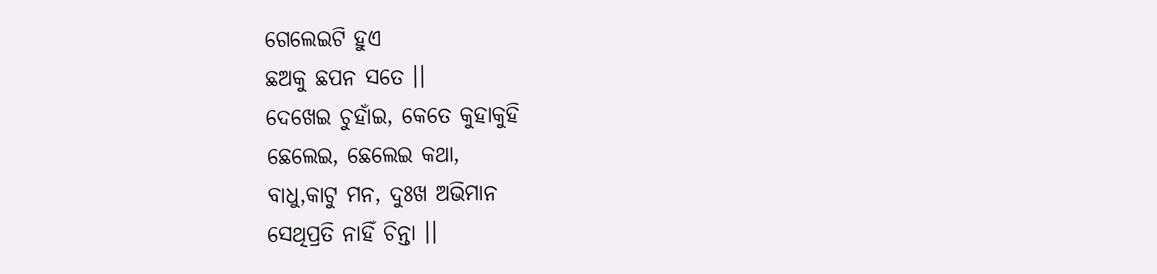ଗେଲେଇଟି ହୁଏ
ଛଅକୁ ଛପନ ସତେ ।।
ଦେଖେଇ ଚୁହାଁଇ, କେତେ କୁହାକୁହି
ଛେଲେଇ, ଛେଲେଇ କଥା,
ବାଧୁ,କାଟୁ ମନ, ଦୁଃଖ ଅଭିମାନ
ସେଥିପ୍ରତି ନାହିଁ ଚିନ୍ତା ।।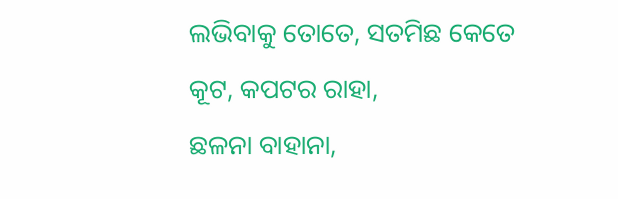ଲଭିବାକୁ ତୋତେ, ସତମିଛ କେତେ
କୂଟ, କପଟର ରାହା,
ଛଳନା ବାହାନା,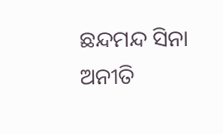ଛନ୍ଦମନ୍ଦ ସିନା
ଅନୀତି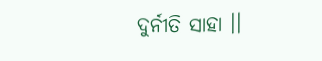ଦୁର୍ନୀତି ସାହା ।।